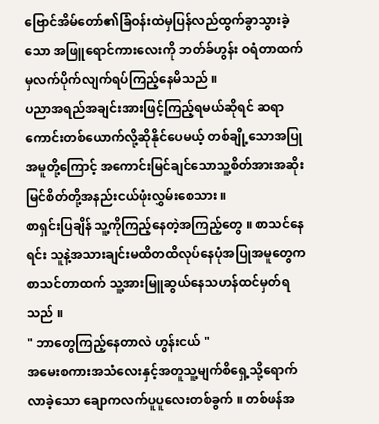ဗြောင်အိမ်တော်၏ခြံဝန်းထဲမှပြန်လည်ထွက်ခွာသွားခဲ့သော အဖြူရောင်ကားလေးကို ဘတ်ခ်ဟွန်း ဝရံတာထက်မှလက်ပိုက်လျက်ရပ်ကြည့်နေမိသည် ။
ပညာအရည်အချင်းအားဖြင့်ကြည့်ရမယ်ဆိုရင် ဆရာကောင်းတစ်ယောက်လို့ဆိုနိုင်ပေမယ့် တစ်ချို့သောအပြုအမူတို့ကြောင့် အကောင်းမြင်ချင်သောသူ့စိတ်အားအဆိုးမြင်စိတ်တို့အနည်းငယ်ဖုံးလွှမ်းစေသား ။
စာရှင်းပြချိန် သူ့ကိုကြည့်နေတဲ့အကြည့်တွေ ။ စာသင်နေရင်း သူနဲ့အသားချင်းမထိတထိလုပ်နေပုံအပြုအမူတွေက စာသင်တာထက် သူ့အားမြူဆွယ်နေသဟန်ထင်မှတ်ရသည် ။
" ဘာတွေကြည့်နေတာလဲ ဟွန်းငယ် "
အမေးစကားအသံလေးနှင့်အတူသူ့မျက်စိရှေ့သို့ရောက်လာခဲ့သော ချောကလက်ပူပူလေးတစ်ခွက် ။ တစ်ဖန်အ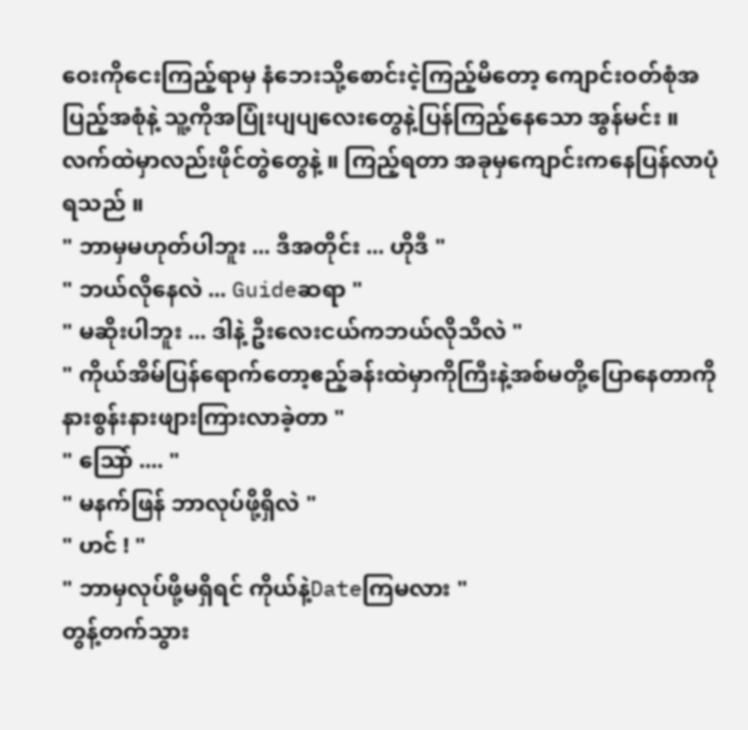ဝေးကိုငေးကြည့်ရာမှ နံဘေးသို့စောင်းငဲ့ကြည့်မိတော့ ကျောင်းဝတ်စုံအပြည့်အစုံနဲ့ သူ့ကိုအပြုံးပျပျလေးတွေနဲ့ပြန်ကြည့်နေသော အွန်မင်း ။ လက်ထဲမှာလည်းဖိုင်တွဲတွေနဲ့ ။ ကြည့်ရတာ အခုမှကျောင်းကနေပြန်လာပုံရသည် ။
" ဘာမှမဟုတ်ပါဘူး ... ဒီအတိုင်း ... ဟိုဒီ "
" ဘယ်လိုနေလဲ ... Guideဆရာ "
" မဆိုးပါဘူး ... ဒါနဲ့ ဦးလေးငယ်ကဘယ်လိုသိလဲ "
" ကိုယ်အိမ်ပြန်ရောက်တော့ဧည့်ခန်းထဲမှာကိုကြီးနဲ့အစ်မတို့ပြောနေတာကို နားစွန်းနားဖျားကြားလာခဲ့တာ "
" သြော် .... "
" မနက်ဖြန် ဘာလုပ်ဖို့ရှိလဲ "
" ဟင် ! "
" ဘာမှလုပ်ဖို့မရှိရင် ကိုယ်နဲ့Dateကြမလား "
တွန့်တက်သွား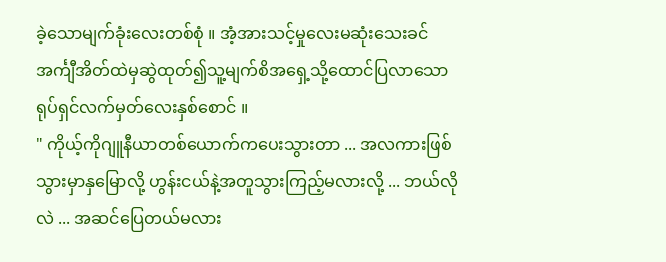ခဲ့သောမျက်ခုံးလေးတစ်စုံ ။ အံ့အားသင့်မှုလေးမဆုံးသေးခင် အင်္ကျီအိတ်ထဲမှဆွဲထုတ်၍သူ့မျက်စိအရှေ့သို့ထောင်ပြလာသော ရုပ်ရှင်လက်မှတ်လေးနှစ်စောင် ။
" ကိုယ့်ကိုဂျူနီယာတစ်ယောက်ကပေးသွားတာ ... အလကားဖြစ်သွားမှာနှမြောလို့ ဟွန်းငယ်နဲ့အတူသွားကြည့်မလားလို့ ... ဘယ်လိုလဲ ... အဆင်ပြေတယ်မလား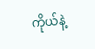ကိုယ်နဲ့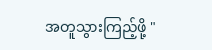အတူသွားကြည့်ဖို့ "